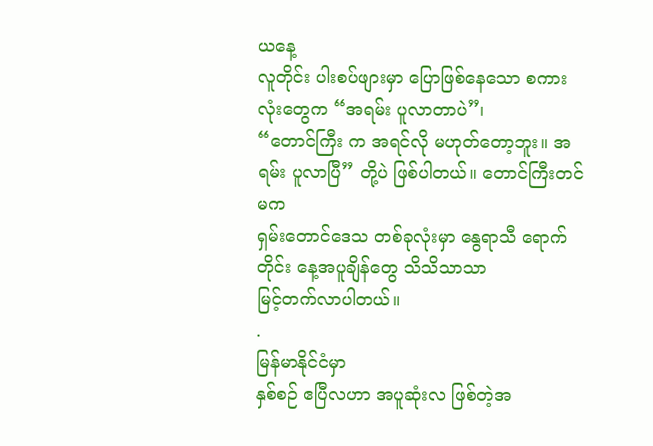ယနေ့
လူတိုင်း ပါးစပ်ဖျားမှာ ပြောဖြစ်နေသော စကားလုံးတွေက “အရမ်း ပူလာတာပဲ”၊
“တောင်ကြီး က အရင်လို မဟုတ်တော့ဘူး။ အရမ်း ပူလာပြီ” တို့ပဲ ဖြစ်ပါတယ်။ တောင်ကြီးတင်မက
ရှမ်းတောင်ဒေသ တစ်ခုလုံးမှာ နွေရာသီ ရောက်တိုင်း နေ့အပူချိန်တွေ သိသိသာသာ
မြင့်တက်လာပါတယ်။
.
မြန်မာနိုင်ငံမှာ
နှစ်စဉ် ဧပြီလဟာ အပူဆုံးလ ဖြစ်တဲ့အ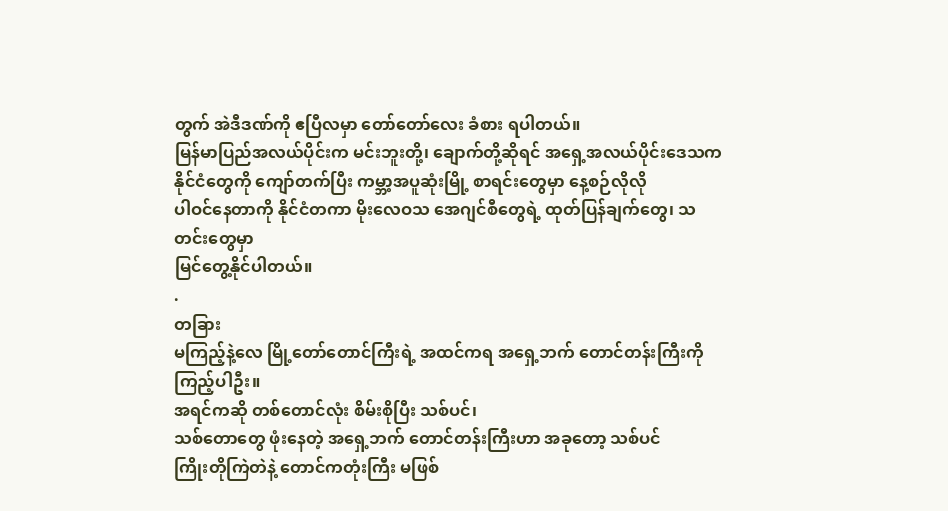တွက် အဲဒီဒဏ်ကို ဧပြီလမှာ တော်တော်လေး ခံစား ရပါတယ်။
မြန်မာပြည်အလယ်ပိုင်းက မင်းဘူးတို့၊ ချောက်တို့ဆိုရင် အရှေ့အလယ်ပိုင်းဒေသက
နိုင်ငံတွေကို ကျော်တက်ပြီး ကမ္ဘာ့အပူဆုံးမြို့ စာရင်းတွေမှာ နေ့စဉ်လိုလို
ပါဝင်နေတာကို နိုင်ငံတကာ မိုးလေဝသ အေဂျင်စီတွေရဲ့ ထုတ်ပြန်ချက်တွေ၊ သတင်းတွေမှာ
မြင်တွေ့နိုင်ပါတယ်။
.
တခြား
မကြည့်နဲ့လေ မြို့တော်တောင်ကြီးရဲ့ အထင်ကရ အရှေ့ဘက် တောင်တန်းကြီးကို ကြည့်ပါဦး။
အရင်ကဆို တစ်တောင်လုံး စိမ်းစိုပြီး သစ်ပင်၊
သစ်တောတွေ ဖုံးနေတဲ့ အရှေ့ဘက် တောင်တန်းကြီးဟာ အခုတော့ သစ်ပင်
ကြိုးတိုကြဲတဲနဲ့ တောင်ကတုံးကြီး မဖြစ်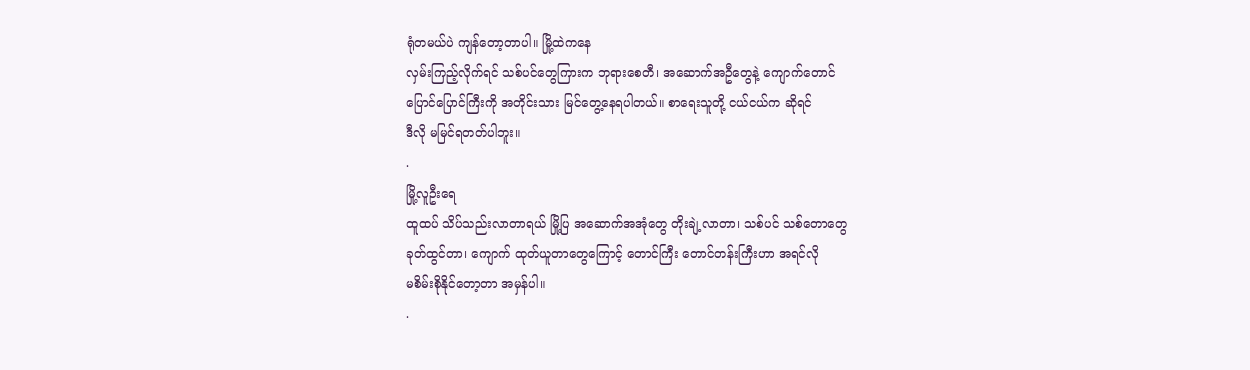ရုံတမယ်ပဲ ကျန်တော့တာပါ။ မြို့ထဲကနေ
လှမ်းကြည့်လိုက်ရင် သစ်ပင်တွေကြားက ဘုရားစေတီ၊ အဆောက်အဦတွေနဲ့ ကျောက်တောင်
ပြောင်ပြောင်ကြီးကို အတိုင်းသား မြင်တွေ့နေရပါတယ်။ စာရေးသူတို့ ငယ်ငယ်က ဆိုရင်
ဒီလို မမြင်ရတတ်ပါဘူး။
.
မြို့လူဦးရေ
ထူထပ် သိပ်သည်းလာတာရယ် မြို့ပြ အဆောက်အအုံတွေ တိုးချဲ့လာတာ၊ သစ်ပင် သစ်တောတွေ
ခုတ်ထွင်တာ၊ ကျောက် ထုတ်ယူတာတွေကြောင့် တောင်ကြီး တောင်တန်းကြီးဟာ အရင်လို
မစိမ်းစိုနိုင်တော့တာ အမှန်ပါ။
.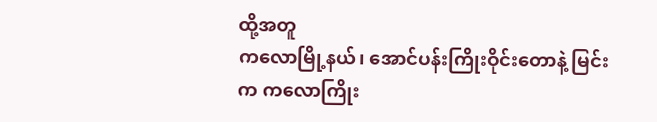ထို့အတူ
ကလောမြို့နယ်၊ အောင်ပန်းကြိုးဝိုင်းတောနဲ့ မြင်းက ကလောကြိုး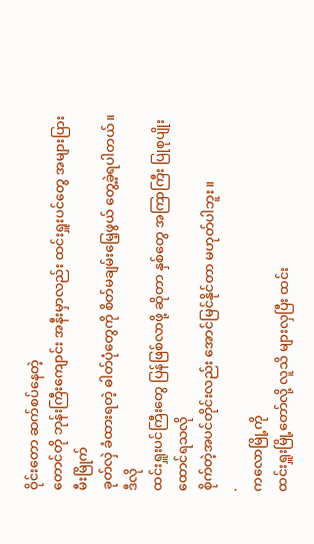ဝိုင်းတော ဆက်စပ်နေတဲ့
တောင်တို ဘုန်းကြီးကျောင်း အနီးမှာလည်း ထင်းရှူးပင်တွေ အများပြား မီးမြိုက်
ခုတ်လှဲ ခံထားရတဲ့ ဓါတ်ပုံတွေကို စိတ်မချမ်းမြေ့ဖွယ် တွေ့ခဲ့ရပါတယ်။ ဒီလို
ထင်းရှူးပင်ကြီးတွေ ပြန်ဖြစ်လာဖို့ ဆိုတာ နှစ်တွေ အကြာကြီး ပြုစုပျိုးထောင်ရသလို
စိုက်တဲ့အပင်တိုင်းလည်း အောင်မြင်နိုင်တာ မဟုတ်ပါဘူး။
.
ကလောမြို့ကို
ထင်းရှူးမြို့တော်လို့ လူသိ များလှပြီး ထင်း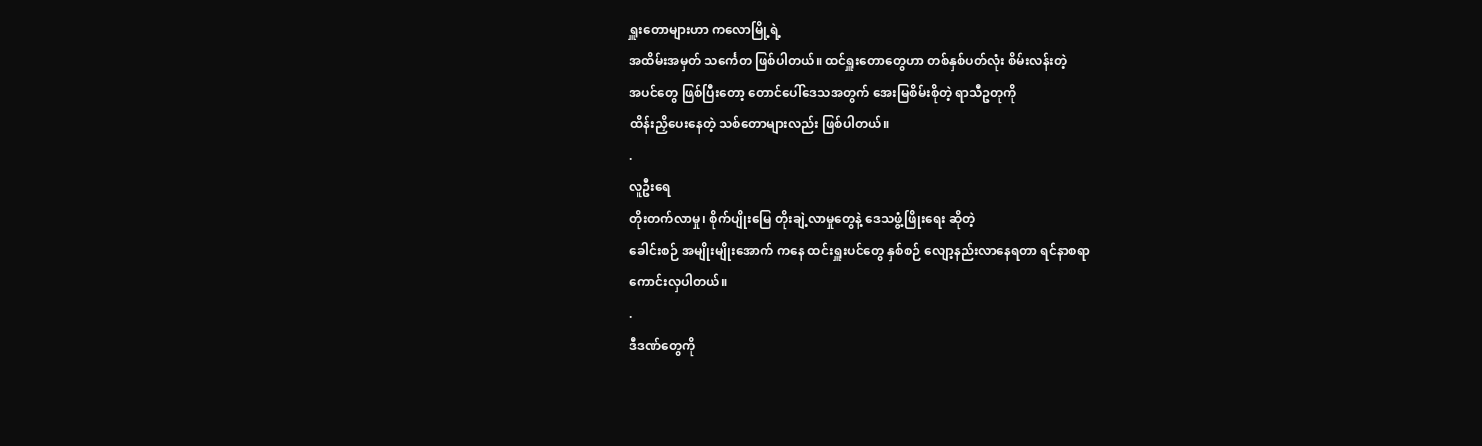ရှူးတောများဟာ ကလောမြို့ရဲ့
အထိမ်းအမှတ် သင်္ကေတ ဖြစ်ပါတယ်။ ထင်ရှူးတောတွေဟာ တစ်နှစ်ပတ်လုံး စိမ်းလန်းတဲ့
အပင်တွေ ဖြစ်ပြီးတော့ တောင်ပေါ်ဒေသအတွက် အေးမြစိမ်းစိုတဲ့ ရာသီဥတုကို
ထိန်းညှိပေးနေတဲ့ သစ်တောများလည်း ဖြစ်ပါတယ်။
.
လူဦးရေ
တိုးတက်လာမှု၊ စိုက်ပျိုးမြေ တိုးချဲ့လာမှုတွေနဲ့ ဒေသဖွံ့ဖြိုးရေး ဆိုတဲ့
ခေါင်းစဉ် အမျိုးမျိုးအောက် ကနေ ထင်းရှူးပင်တွေ နှစ်စဉ် လျော့နည်းလာနေရတာ ရင်နာစရာ
ကောင်းလှပါတယ်။
.
ဒီဒဏ်တွေကို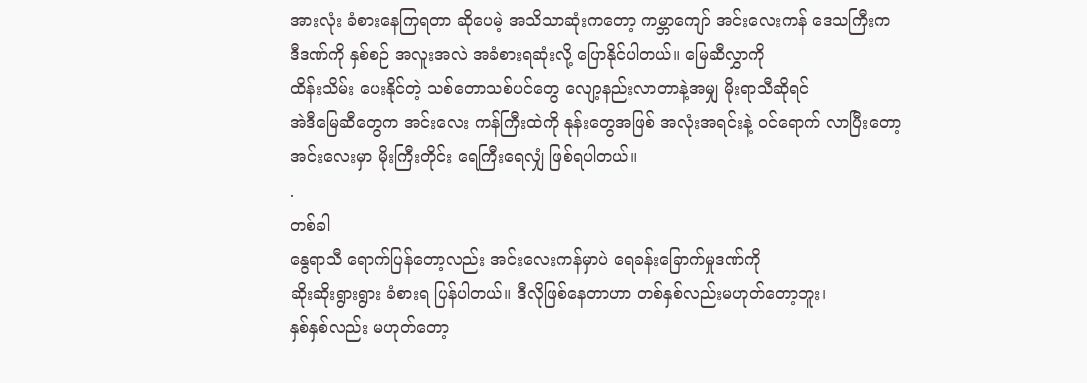အားလုံး ခံစားနေကြရတာ ဆိုပေမဲ့ အသိသာဆုံးကတော့ ကမ္ဘာကျော် အင်းလေးကန် ဒေသကြီးက
ဒီဒဏ်ကို နှစ်စဉ် အလူးအလဲ အခံစားရဆုံးလို့ ပြောနိုင်ပါတယ်။ မြေဆီလွှာကို
ထိန်းသိမ်း ပေးနိုင်တဲ့ သစ်တောသစ်ပင်တွေ လျော့နည်းလာတာနဲ့အမျှ မိုးရာသီဆိုရင်
အဲဒီမြေဆီတွေက အင်းလေး ကန်ကြီးထဲကို နုန်းတွေအဖြစ် အလုံးအရင်းနဲ့ ဝင်ရောက် လာပြီးတော့
အင်းလေးမှာ မိုးကြီးတိုင်း ရေကြီးရေလျှံ ဖြစ်ရပါတယ်။
.
တစ်ခါ
နွေရာသီ ရောက်ပြန်တော့လည်း အင်းလေးကန်မှာပဲ ရေခန်းခြောက်မှုဒဏ်ကို
ဆိုးဆိုးရွားရွား ခံစားရ ပြန်ပါတယ်။ ဒီလိုဖြစ်နေတာဟာ တစ်နှစ်လည်းမဟုတ်တော့ဘူး၊
နှစ်နှစ်လည်း မဟုတ်တော့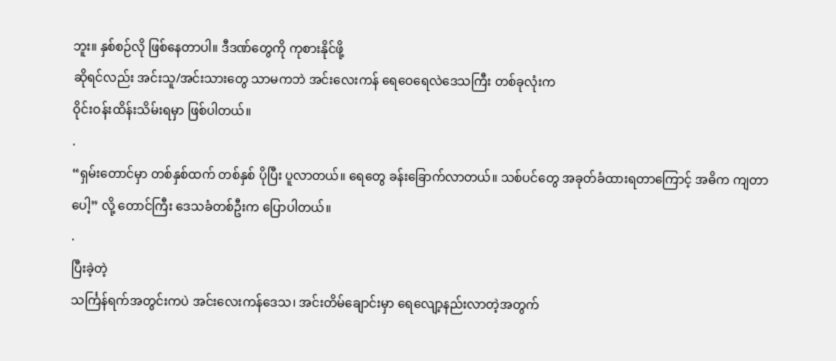ဘူး။ နှစ်စဉ်လို ဖြစ်နေတာပါ။ ဒီဒဏ်တွေကို ကုစားနိုင်ဖို့
ဆိုရင်လည်း အင်းသူ/အင်းသားတွေ သာမကဘဲ အင်းလေးကန် ရေဝေရေလဲဒေသကြီး တစ်ခုလုံးက
ဝိုင်းဝန်းထိန်းသိမ်းရမှာ ဖြစ်ပါတယ်။
.
“ရှမ်းတောင်မှာ တစ်နှစ်ထက် တစ်နှစ် ပိုပြီး ပူလာတယ်။ ရေတွေ ခန်းခြောက်လာတယ်။ သစ်ပင်တွေ အခုတ်ခံထားရတာကြောင့် အဓိက ကျတာပေါ့” လို့ တောင်ကြီး ဒေသခံတစ်ဦးက ပြောပါတယ်။
.
ပြီးခဲ့တဲ့
သင်္ကြန်ရက်အတွင်းကပဲ အင်းလေးကန်ဒေသ၊ အင်းတိမ်ချောင်းမှာ ရေလျော့နည်းလာတဲ့အတွက်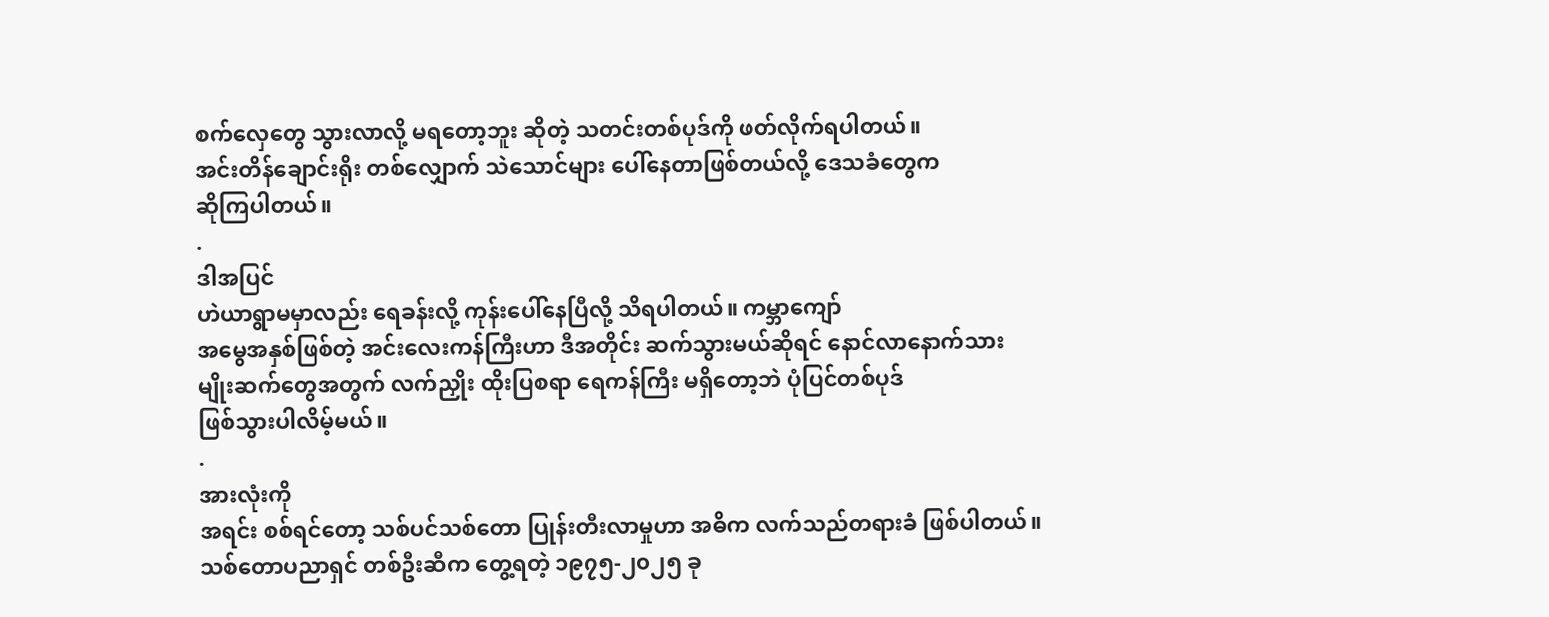စက်လှေတွေ သွားလာလို့ မရတော့ဘူး ဆိုတဲ့ သတင်းတစ်ပုဒ်ကို ဖတ်လိုက်ရပါတယ်။
အင်းတိန်ချောင်းရိုး တစ်လျှောက် သဲသောင်များ ပေါ်နေတာဖြစ်တယ်လို့ ဒေသခံတွေက
ဆိုကြပါတယ်။
.
ဒါအပြင်
ဟဲယာရွာမမှာလည်း ရေခန်းလို့ ကုန်းပေါ်နေပြီလို့ သိရပါတယ်။ ကမ္ဘာကျော်
အမွေအနှစ်ဖြစ်တဲ့ အင်းလေးကန်ကြီးဟာ ဒီအတိုင်း ဆက်သွားမယ်ဆိုရင် နောင်လာနောက်သား
မျိုးဆက်တွေအတွက် လက်ညှိုး ထိုးပြစရာ ရေကန်ကြီး မရှိတော့ဘဲ ပုံပြင်တစ်ပုဒ်
ဖြစ်သွားပါလိမ့်မယ်။
.
အားလုံးကို
အရင်း စစ်ရင်တော့ သစ်ပင်သစ်တော ပြုန်းတီးလာမှုဟာ အဓိက လက်သည်တရားခံ ဖြစ်ပါတယ်။
သစ်တောပညာရှင် တစ်ဦးဆီက တွေ့ရတဲ့ ၁၉၇၅-၂၀၂၅ ခု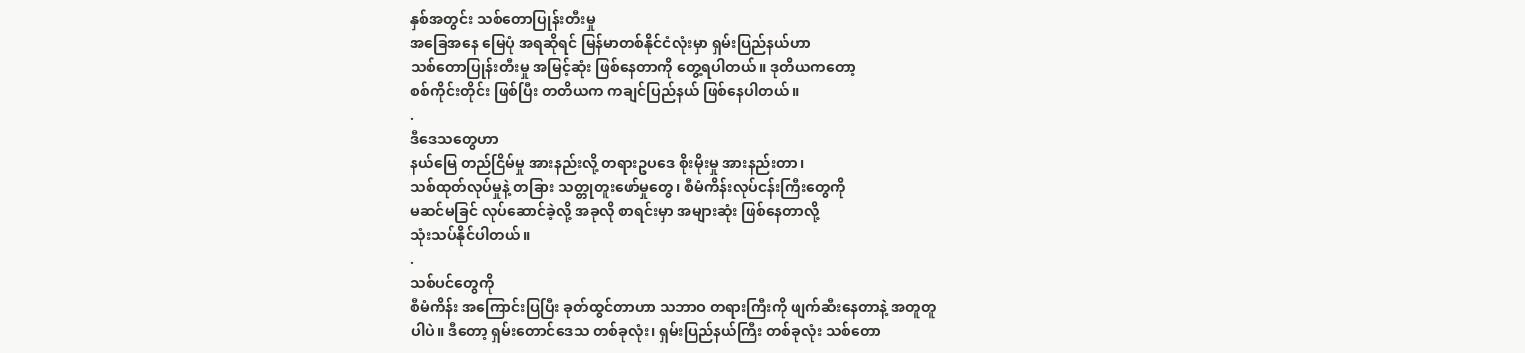နှစ်အတွင်း သစ်တောပြုန်းတီးမှု
အခြေအနေ မြေပုံ အရဆိုရင် မြန်မာတစ်နိုင်ငံလုံးမှာ ရှမ်းပြည်နယ်ဟာ
သစ်တောပြုန်းတီးမှု အမြင့်ဆုံး ဖြစ်နေတာကို တွေ့ရပါတယ်။ ဒုတိယကတော့
စစ်ကိုင်းတိုင်း ဖြစ်ပြီး တတိယက ကချင်ပြည်နယ် ဖြစ်နေပါတယ်။
.
ဒီဒေသတွေဟာ
နယ်မြေ တည်ငြိမ်မှု အားနည်းလို့ တရားဥပဒေ စိုးမိုးမှု အားနည်းတာ၊
သစ်ထုတ်လုပ်မှုနဲ့ တခြား သတ္တုတူးဖော်မှုတွေ၊ စီမံကိန်းလုပ်ငန်းကြီးတွေကို
မဆင်မခြင် လုပ်ဆောင်ခဲ့လို့ အခုလို စာရင်းမှာ အများဆုံး ဖြစ်နေတာလို့
သုံးသပ်နိုင်ပါတယ်။
.
သစ်ပင်တွေကို
စီမံကိန်း အကြောင်းပြပြီး ခုတ်ထွင်တာဟာ သဘာဝ တရားကြီးကို ဖျက်ဆီးနေတာနဲ့ အတူတူ
ပါပဲ။ ဒီတော့ ရှမ်းတောင်ဒေသ တစ်ခုလုံး၊ ရှမ်းပြည်နယ်ကြီး တစ်ခုလုံး သစ်တော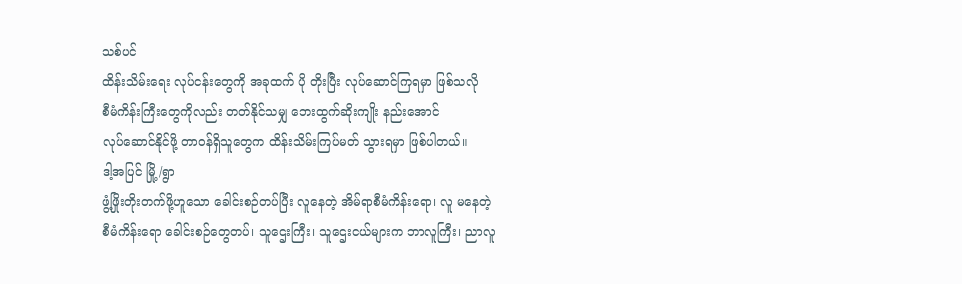သစ်ပင်
ထိန်းသိမ်းရေး လုပ်ငန်းတွေကို အခုထက် ပို တိုးပြီး လုပ်ဆောင်ကြရမှာ ဖြစ်သလို
စီမံကိန်းကြီးတွေကိုလည်း တတ်နိုင်သမျှ ဘေးထွက်ဆိုးကျိုး နည်းအောင်
လုပ်ဆောင်နိုင်ဖို့ တာဝန်ရှိသူတွေက ထိန်းသိမ်းကြပ်မတ် သွားရမှာ ဖြစ်ပါတယ်။
ဒါ့အပြင် မြို့/ရွာ
ဖွံ့ဖြိုးတိုးတက်ဖို့ဟူသော ခေါင်းစဉ်တပ်ပြီး လူနေတဲ့ အိမ်ရာစီမံကိန်းရော၊ လူ မနေတဲ့
စီမံကိန်းရော ခေါင်းစဉ်တွေတပ်၊ သူဌေးကြီး၊ သူဌေးငယ်များက ဘာလူကြီး၊ ညာလူ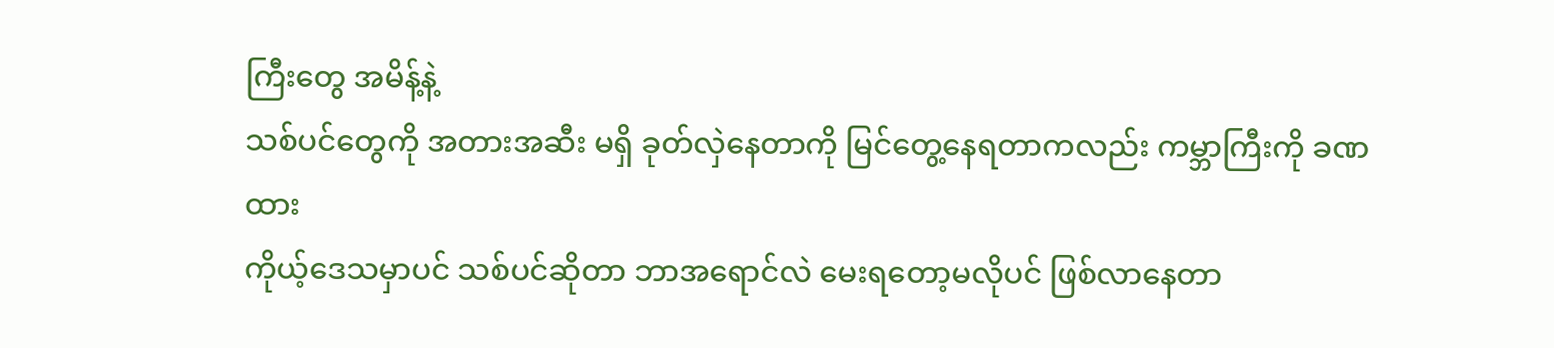ကြီးတွေ အမိန့်နဲ့
သစ်ပင်တွေကို အတားအဆီး မရှိ ခုတ်လှဲနေတာကို မြင်တွေ့နေရတာကလည်း ကမ္ဘာကြီးကို ခဏထား
ကိုယ့်ဒေသမှာပင် သစ်ပင်ဆိုတာ ဘာအရောင်လဲ မေးရတော့မလိုပင် ဖြစ်လာနေတာ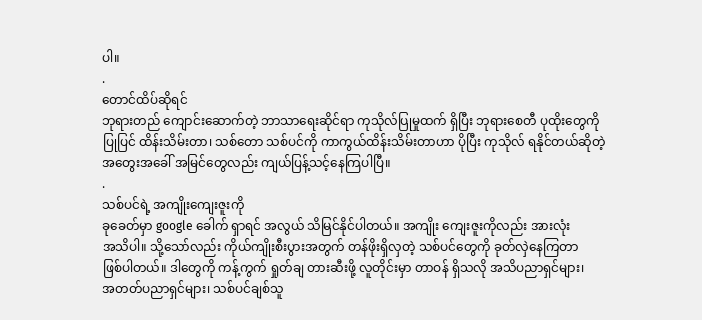ပါ။
.
တောင်ထိပ်ဆိုရင်
ဘုရားတည် ကျောင်းဆောက်တဲ့ ဘာသာရေးဆိုင်ရာ ကုသိုလ်ပြုမှုထက် ရှိပြီး ဘုရားစေတီ ပုထိုးတွေကို
ပြုပြင် ထိန်းသိမ်းတာ၊ သစ်တော သစ်ပင်ကို ကာကွယ်ထိန်းသိမ်းတာဟာ ပိုပြီး ကုသိုလ် ရနိုင်တယ်ဆိုတဲ့
အတွေးအခေါ် အမြင်တွေလည်း ကျယ်ပြန့်သင့်နေကြပါပြီ။
.
သစ်ပင်ရဲ့ အကျိုးကျေးဇူးကို
ခုခေတ်မှာ google ခေါက် ရှာရင် အလွယ် သိမြင်နိုင်ပါတယ်။ အကျိုး ကျေးဇူးကိုလည်း အားလုံး
အသိပါ။ သို့သော်လည်း ကိုယ်ကျိုးစီးပွားအတွက် တန်ဖိုးရှိလှတဲ့ သစ်ပင်တွေကို ခုတ်လှဲနေကြတာ
ဖြစ်ပါတယ်။ ဒါတွေကို ကန့်ကွက် ရှုတ်ချ တားဆီးဖို့ လူတိုင်းမှာ တာဝန် ရှိသလို အသိပညာရှင်များ၊
အတတ်ပညာရှင်များ၊ သစ်ပင်ချစ်သူ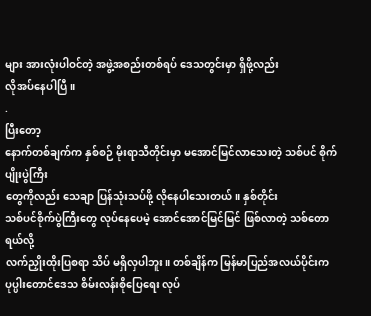များ အားလုံးပါဝင်တဲ့ အဖွဲ့အစည်းတစ်ရပ် ဒေသတွင်းမှာ ရှိဖို့လည်း
လိုအပ်နေပါပြီ။
.
ပြီးတော့
နောက်တစ်ချက်က နှစ်စဉ် မိုးရာသီတိုင်းမှာ မအောင်မြင်လာသေးတဲ့ သစ်ပင် စိုက်ပျိုးပွဲကြီး
တွေကိုလည်း သေချာ ပြန်သုံးသပ်ဖို့ လိုနေပါသေးတယ်။ နှစ်တိုင်း
သစ်ပင်စိုက်ပွဲကြီးတွေ လုပ်နေပေမဲ့ အောင်အောင်မြင်မြင် ဖြစ်လာတဲ့ သစ်တောရယ်လို့
လက်ညှိုးထိုးပြစရာ သိပ် မရှိလှပါဘူး။ တစ်ချိန်က မြန်မာပြည်အလယ်ပိုင်းက
ပုပ္ပါးတောင်ဒေသ စိမ်းလန်းစိုပြေရေး လုပ်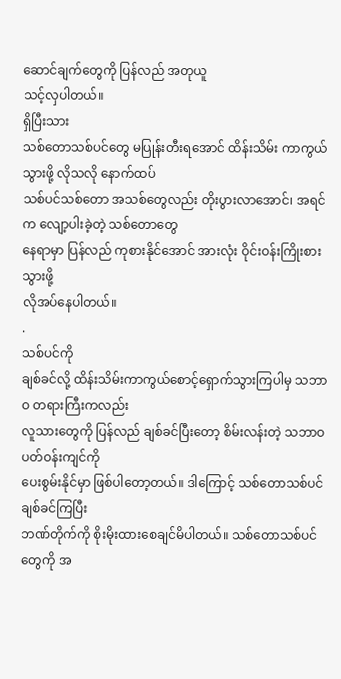ဆောင်ချက်တွေကို ပြန်လည် အတုယူ
သင့်လှပါတယ်။
ရှိပြီးသား
သစ်တောသစ်ပင်တွေ မပြုန်းတီးရအောင် ထိန်းသိမ်း ကာကွယ်သွားဖို့ လိုသလို နောက်ထပ်
သစ်ပင်သစ်တော အသစ်တွေလည်း တိုးပွားလာအောင်၊ အရင်က လျော့ပါးခဲ့တဲ့ သစ်တောတွေ
နေရာမှာ ပြန်လည် ကုစားနိုင်အောင် အားလုံး ဝိုင်းဝန်းကြိုးစားသွားဖို့
လိုအပ်နေပါတယ်။
.
သစ်ပင်ကို
ချစ်ခင်လို့ ထိန်းသိမ်းကာကွယ်စောင့်ရှောက်သွားကြပါမှ သဘာဝ တရားကြီးကလည်း
လူသားတွေကို ပြန်လည် ချစ်ခင်ပြီးတော့ စိမ်းလန်းတဲ့ သဘာဝပတ်ဝန်းကျင်ကို
ပေးစွမ်းနိုင်မှာ ဖြစ်ပါတော့တယ်။ ဒါကြောင့် သစ်တောသစ်ပင် ချစ်ခင်ကြပြီး
ဘဏ်တိုက်ကို စိုးမိုးထားစေချင်မိပါတယ်။ သစ်တောသစ်ပင်တွေကို အ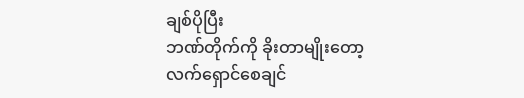ချစ်ပိုပြီး
ဘဏ်တိုက်ကို ခိုးတာမျိုးတော့ လက်ရှောင်စေချင်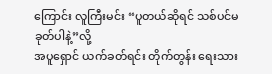ကြောင်း လူကြီးမင်း “ပူတယ်ဆိုရင် သစ်ပင်မခုတ်ပါနဲ့”လို့
အပူရှောင် ယက်ခတ်ရင်း တိုက်တွန်း ရေးသား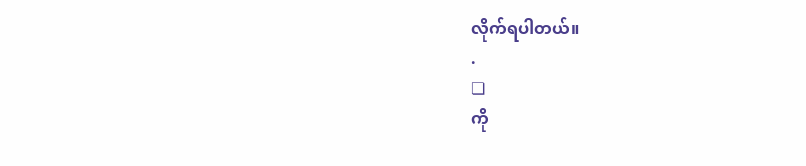လိုက်ရပါတယ်။
.
❏
ကို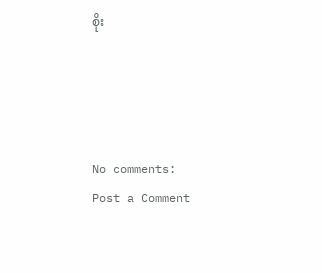စိုး




No comments:
Post a Comment